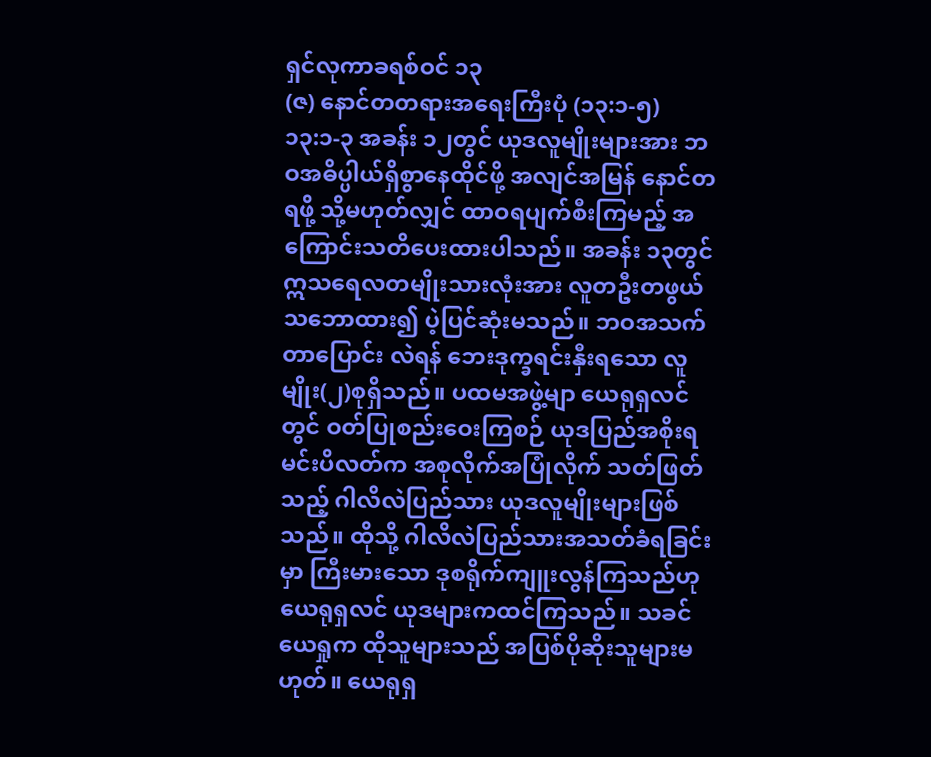ရှင်လုကာခရစ်ဝင် ၁၃
(ဇ) နောင်တတရားအရေးကြီးပုံ (၁၃:၁-၅)
၁၃:၁-၃ အခန်း ၁၂တွင် ယုဒလူမျိုးများအား ဘဝအဓိပ္ပါယ်ရှိစွာနေထိုင်ဖို့ အလျင်အမြန် နောင်တရဖို့ သို့မဟုတ်လျှင် ထာဝရပျက်စီးကြမည့် အကြောင်းသတိပေးထားပါသည်။ အခန်း ၁၃တွင် ဣသရေလတမျိုးသားလုံးအား လူတဦးတဖွယ် သဘောထား၍ ပဲ့ပြင်ဆုံးမသည်။ ဘဝအသက်တာပြောင်း လဲရန် ဘေးဒုက္ခရင်းနှီးရသော လူမျိုး(၂)စုရှိသည်။ ပထမအဖွဲ့မျာ ယေရုရှလင်တွင် ဝတ်ပြုစည်းဝေးကြစဉ် ယုဒပြည်အစိုးရမင်းပိလတ်က အစုလိုက်အပြုံလိုက် သတ်ဖြတ်သည့် ဂါလိလဲပြည်သား ယုဒလူမျိုးများဖြစ် သည်။ ထိုသို့ ဂါလိလဲပြည်သားအသတ်ခံရခြင်းမှာ ကြီးမားသော ဒုစရိုက်ကျူးလွန်ကြသည်ဟု ယေရုရှလင် ယုဒများကထင်ကြသည်။ သခင်ယေရှုက ထိုသူများသည် အပြစ်ပိုဆိုးသူများမဟုတ်။ ယေရုရှ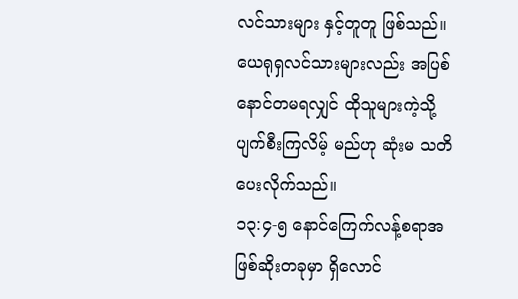လင်သားများ နှင့်တူတူ ဖြစ်သည်။ ယေရုရှလင်သားများလည်း အပြစ်နောင်တမရလျှင် ထိုသူများကဲ့သို့ ပျက်စီးကြလိမ့် မည်ဟု ဆုံးမ သတိပေးလိုက်သည်။
၁၃:၄-၅ နောင်ကြေက်လန့်စရာအဖြစ်ဆိုးတခုမှာ ရှိလောင်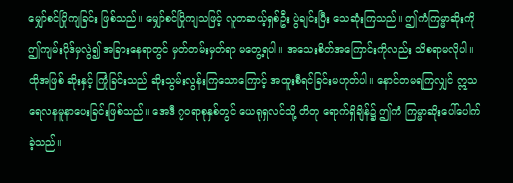မျှော်စင်ပြိုကျခြင်း ဖြစ်သည်။ မျှော်စင်ပြိုကျသဖြင့် လူတဆယ့်ရှစ်ဦး ပွဲချင်းပြီး သေဆုံးကြသည်။ ဤကံကြမ္မာဆိုးကို ဤကျမ်းပိုဒ်မှလွဲ၍ အခြားနေရာတွင် မှတ်တမ်းမှတ်ရာ မတွေ့ရပါ။ အသေးစိတ်အကြောင်းကိုလည်း သိစရာမလိုပါ။ ထိုအဖြစ် ဆိုးနှင့် ကြုံခြင်းသည် ဆိုးသွမ်းလွန်းကြသောကြောင့် အထူးစီရင်ခြင်းမဟုတ်ပါ။ နောင်တမရကြလျှင် ဣသရေလနမူနာပေးခြင်းဖြစ်သည်။ အေဒီ ၇ဝရာစုနှစ်တွင် ယေရုရှလင်သို့ တိတု ရောက်ရှိချိန်၌ ဤကံ ကြမ္မာဆိုးပေါ်ပေါက်ခဲ့သည်။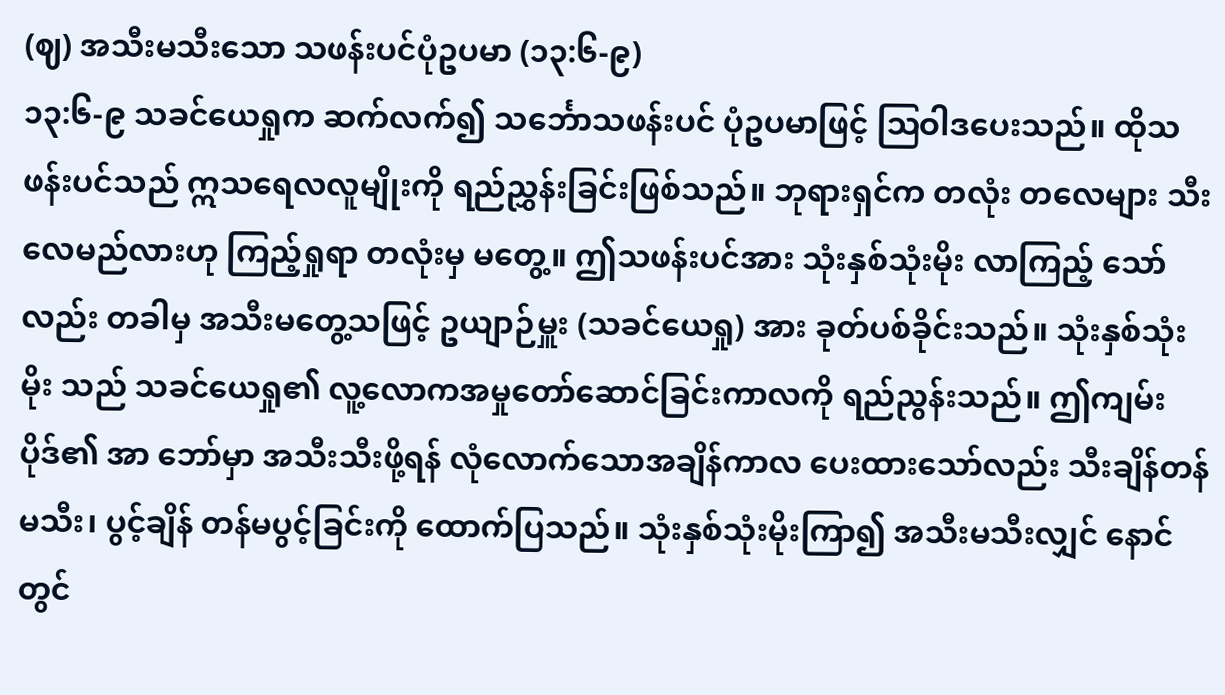(ဈ) အသီးမသီးသော သဖန်းပင်ပုံဥပမာ (၁၃:၆-၉)
၁၃:၆-၉ သခင်ယေရှုက ဆက်လက်၍ သင်္ဘောသဖန်းပင် ပုံဥပမာဖြင့် ဩဝါဒပေးသည်။ ထိုသဖန်းပင်သည် ဣသရေလလူမျိုးကို ရည်ညွှန်းခြင်းဖြစ်သည်။ ဘုရားရှင်က တလုံး တလေများ သီးလေမည်လားဟု ကြည့်ရှုရာ တလုံးမှ မတွေ့။ ဤသဖန်းပင်အား သုံးနှစ်သုံးမိုး လာကြည့် သော်လည်း တခါမှ အသီးမတွေ့သဖြင့် ဥယျာဉ်မှူး (သခင်ယေရှု) အား ခုတ်ပစ်ခိုင်းသည်။ သုံးနှစ်သုံးမိုး သည် သခင်ယေရှု၏ လူ့လောကအမှုတော်ဆောင်ခြင်းကာလကို ရည်ညွန်းသည်။ ဤကျမ်းပိုဒ်၏ အာ ဘော်မှာ အသီးသီးဖို့ရန် လုံလောက်သောအချိန်ကာလ ပေးထားသော်လည်း သီးချိန်တန်မသီး၊ ပွင့်ချိန် တန်မပွင့်ခြင်းကို ထောက်ပြသည်။ သုံးနှစ်သုံးမိုးကြာ၍ အသီးမသီးလျှင် နောင်တွင်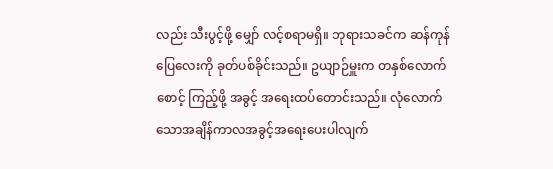လည်း သီးပွင့်ဖို့ မျှော် လင့်စရာမရှိ။ ဘုရားသခင်က ဆန်ကုန်ပြေလေးကို ခုတ်ပစ်ခိုင်းသည်။ ဥယျာဉ်မှူးက တနှစ်လောက်စောင့် ကြည့်ဖို့ အခွင့် အရေးထပ်တောင်းသည်။ လုံလောက်သောအချိန်ကာလအခွင့်အရေးပေးပါလျက်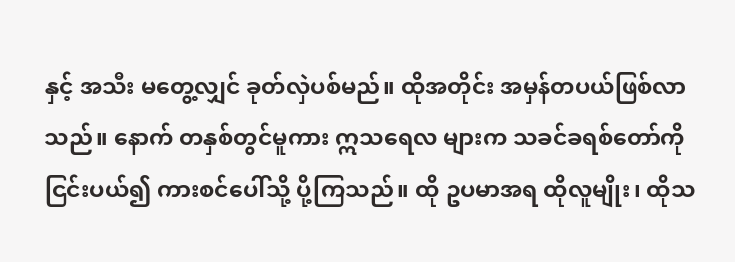နှင့် အသီး မတွေ့လျှင် ခုတ်လှဲပစ်မည်။ ထိုအတိုင်း အမှန်တပယ်ဖြစ်လာသည်။ နောက် တနှစ်တွင်မူကား ဣသရေလ များက သခင်ခရစ်တော်ကို ငြင်းပယ်၍ ကားစင်ပေါ်သို့ ပို့ကြသည်။ ထို ဥပမာအရ ထိုလူမျိုး၊ ထိုသ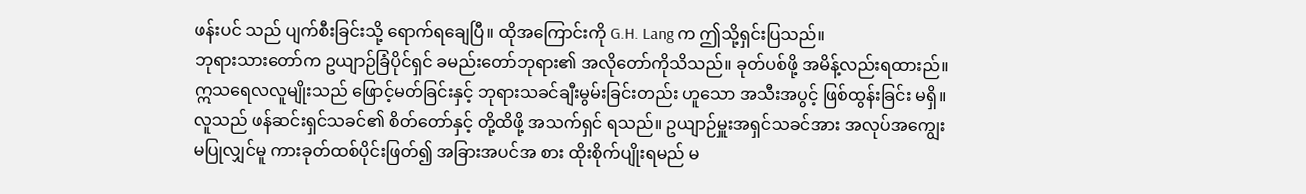ဖန်းပင် သည် ပျက်စီးခြင်းသို့ ရောက်ရချေပြီ။ ထိုအကြောင်းကို G.H. Lang က ဤသို့ရှင်းပြသည်။
ဘုရားသားတော်က ဥယျာဉ်ခြံပိုင်ရှင် ခမည်းတော်ဘုရား၏ အလိုတော်ကိုသိသည်။ ခုတ်ပစ်ဖို့ အမိန့်လည်းရထားည်။ ဣသရေလလူမျိုးသည် ဖြောင့်မတ်ခြင်းနှင့် ဘုရားသခင်ချီးမွမ်းခြင်းတည်း ဟူသော အသီးအပွင့် ဖြစ်ထွန်းခြင်း မရှိ။ လူသည် ဖန်ဆင်းရှင်သခင်၏ စိတ်တော်နှင့် တို့ထိဖို့ အသက်ရှင် ရသည်။ ဥယျာဉ်မှူးအရှင်သခင်အား အလုပ်အကျွေးမပြုလျှင်မူ ကားခုတ်ထစ်ပိုင်းဖြတ်၍ အခြားအပင်အ စား ထိုးစိုက်ပျိုးရမည် မ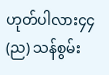ဟုတ်ပါလား၄၄
(ည) သန်စွမ်း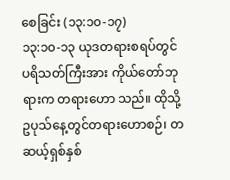စေခြင်း (၁၃:၁၀-၁၇)
၁၃:၁၀-၁၃ ယုဒတရားစရပ်တွင် ပရိသတ်ကြီးအား ကိုယ်တော်ဘုရားက တရားဟော သည်။ ထိုသို့ဥပုသ်နေ့တွင်တရားဟောစဉ်၊ တဆယ့်ရှစ်နှစ်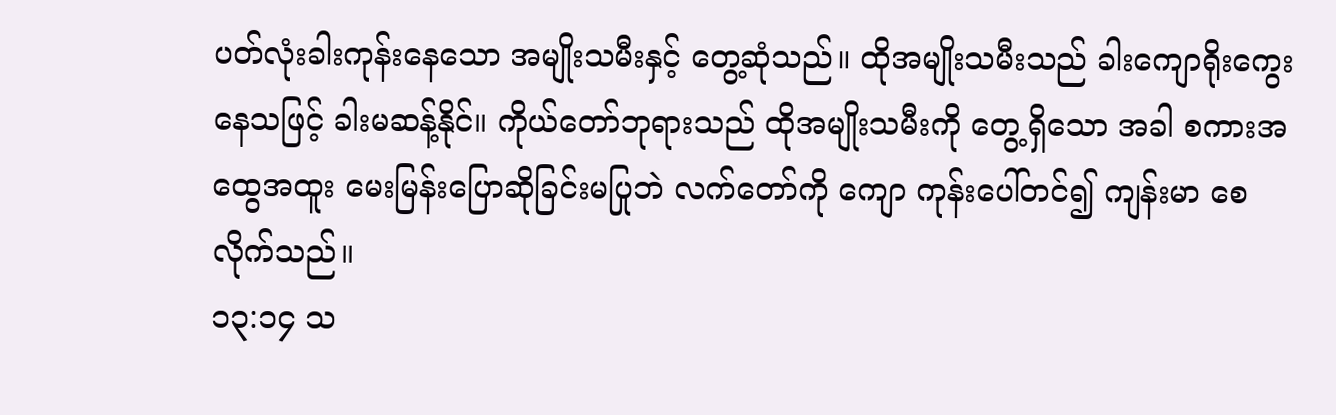ပတ်လုံးခါးကုန်းနေသော အမျိုးသမီးနှင့် တွေ့ဆုံသည်။ ထိုအမျိုးသမီးသည် ခါးကျောရိုးကွေးနေသဖြင့် ခါးမဆန့်နိုင်။ ကိုယ်တော်ဘုရားသည် ထိုအမျိုးသမီးကို တွေ့ရှိသော အခါ စကားအထွေအထူး မေးမြန်းပြောဆိုခြင်းမပြုဘဲ လက်တော်ကို ကျော ကုန်းပေါ်တင်၍ ကျန်းမာ စေလိုက်သည်။
၁၃:၁၄ သ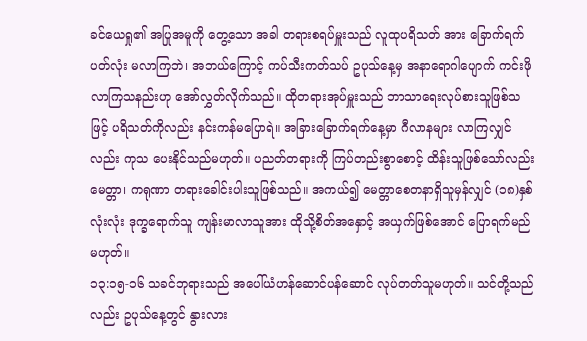ခင်ယေရှု၏ အပြုအမူကို တွေ့သော အခါ တရားစရပ်မှူးသည် လူထုပရိသတ် အား ခြောက်ရက်ပတ်လုံး မလာကြဘဲ၊ အဘယ်ကြောင့် ကပ်သီးကတ်သပ် ဥပုသ်နေ့မှ အနာရောဂါပျောက် ကင်းဖိုလာကြသနည်းဟု အော်လွှတ်လိုက်သည်။ ထိုတရားအုပ်မှူးသည် ဘာသာရေးလုပ်စားသူဖြစ်သ ဖြင့် ပရိသတ်ကိုလည်း နင်းကန်မပြောရဲ။ အခြားခြောက်ရက်နေ့မှာ ဂီလာနများ လာကြလျှင်လည်း ကုသ ပေးနိုင်သည်မဟုတ်။ ပညတ်တရားကို ကြပ်တည်းစွာစောင့် ထိန်းသူဖြစ်သော်လည်း မေတ္တာ၊ ကရုဏာ တရားခေါင်းပါးသူဖြစ်သည်။ အကယ်၍ မေတ္တာစေတနာရှိသူမှန်လျှင် (၁၈)နှစ်လုံးလုံး ဒုက္ခရောက်သူ ကျန်းမာလာသူအား ထိုသို့စိတ်အနှောင့် အယှက်ဖြစ်အောင် ပြောရက်မည်မဟုတ်။
၁၃:၁၅-၁၆ သခင်ဘုရားသည် အပေါ်ယံဟန်ဆောင်ပန်ဆောင် လုပ်တတ်သူမဟုတ်။ သင်တို့သည်လည်း ဥပုသ်နေ့တွင် နွားလား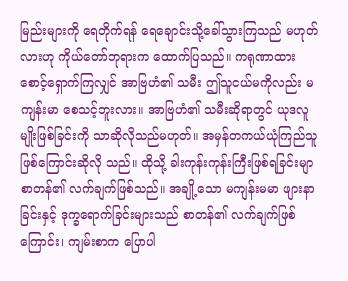မြည်းများကို ရေတိုက်ရန် ရေချောင်းသို့ခေါ်သွားကြသည် မဟုတ်လားဟု ကိုယ်တော်ဘုရားက ထောက်ပြသည်။ ကရုဏာထား စောင့်ရှောက်ကြလျှင် အာဗြဟံ၏ သမီး ဤသူငယ်မကိုလည်း မကျန်းမာ စေသင့်ဘူးလား။ အာဗြဟံ၏ သမီးဆိုရာတွင် ယုဒလူမျိုးဖြစ်ခြင်းကို သာဆိုလိုသည်မဟုတ်။ အမှန်တကယ်ယုံကြည်သူဖြစ်ကြောင်းဆိုလို သည်။ ထိုသို့ ခါးကုန်းကုန်းကြီးဖြစ်ရခြင်းမျာ စာတန်၏ လက်ချက်ဖြစ်သည်။ အချို့သော မကျန်းမမာ ဖျားနာခြင်းနှင့် ဒုက္ခရောက်ခြင်းများသည် စာတန်၏ လက်ချက်ဖြစ်ကြောင်း၊ ကျမ်းစာက ပြောပါ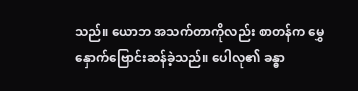သည်။ ယောဘ အသက်တာကိုလည်း စာတန်က မွှေနှောက်ဗြောင်းဆန်ခဲ့သည်။ ပေါလု၏ ခန္ဓာ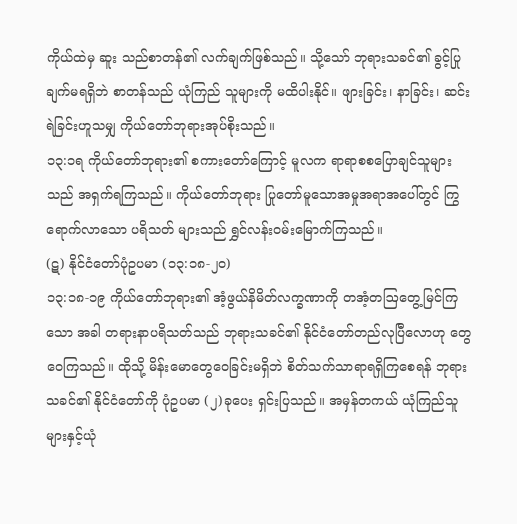ကိုယ်ထဲမှ ဆူး သည်စာတန်၏ လက်ချက်ဖြစ်သည်။ သို့သော် ဘုရားသခင်၏ ခွင့်ပြုချက်မရရှိဘဲ စာတန်သည် ယုံကြည် သူများကို မထိပါးနိုင်။ ဖျားခြင်း၊ နာခြင်း၊ ဆင်းရဲခြင်းဟူသမျှ ကိုယ်တော်ဘုရားအုပ်စိုးသည်။
၁၃:၁ရ ကိုယ်တော်ဘုရား၏ စကားတော်ကြောင့် မူလက ရာရာစစပြောချင်သူများသည် အရှက်ရကြသည်။ ကိုယ်တော်ဘုရား ပြုတော်မူသောအမှုအရာအပေါ်တွင် ကြွရောက်လာသော ပရိသတ် များသည် ရွှင်လန်းဝမ်းမြောက်ကြသည်။
(ဋ) နိုင်ငံတော်ပုံဥပမာ (၁၃:၁၈-၂၀)
၁၃:၁၈-၁၉ ကိုယ်တော်ဘုရား၏ အံ့ဖွယ်နိမိတ်လက္ခဏာကို တအံ့တဩတွေ့မြင်ကြသော အခါ တရားနာပရိသတ်သည် ဘုရားသခင်၏ နိုင်ငံတော်တည်လုပြီလောဟု တွေဝေကြသည်။ ထိုသို့ မိန်းမောတွေဝေခြင်းမရှိဘဲ စိတ်သက်သာရာရရှိကြစေရန် ဘုရားသခင်၏ နိုင်ငံတော်ကို ပုံဥပမာ (၂)ခုပေး ရှင်းပြသည်။ အမှန်တကယ် ယုံကြည်သူများနှင့်ယုံ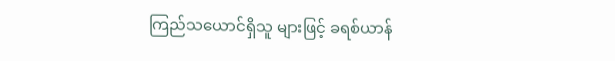ကြည်သယောင်ရှိသူ များဖြင့် ခရစ်ယာန်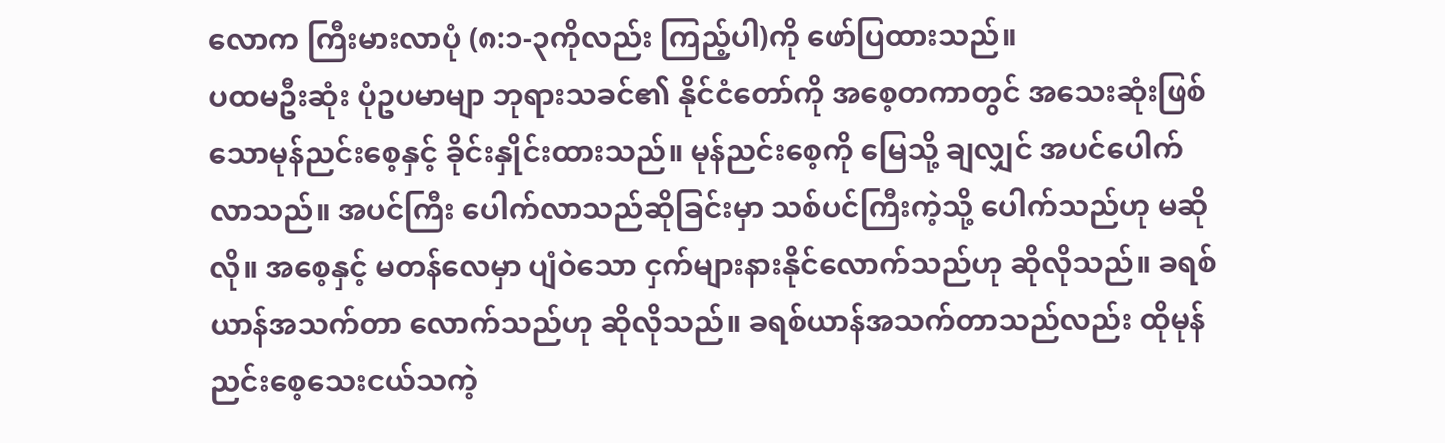လောက ကြီးမားလာပုံ (၈:၁-၃ကိုလည်း ကြည့်ပါ)ကို ဖော်ပြထားသည်။
ပထမဦးဆုံး ပုံဥပမာမျာ ဘုရားသခင်၏ နိုင်ငံတော်ကို အစေ့တကာတွင် အသေးဆုံးဖြစ် သောမုန်ညင်းစေ့နှင့် ခိုင်းနှိုင်းထားသည်။ မုန်ညင်းစေ့ကို မြေသို့ ချလျှင် အပင်ပေါက်လာသည်။ အပင်ကြီး ပေါက်လာသည်ဆိုခြင်းမှာ သစ်ပင်ကြီးကဲ့သို့ ပေါက်သည်ဟု မဆိုလို။ အစေ့နှင့် မတန်လေမှာ ပျံဝဲသော ငှက်များနားနိုင်လောက်သည်ဟု ဆိုလိုသည်။ ခရစ်ယာန်အသက်တာ လောက်သည်ဟု ဆိုလိုသည်။ ခရစ်ယာန်အသက်တာသည်လည်း ထိုမုန်ညင်းစေ့သေးငယ်သကဲ့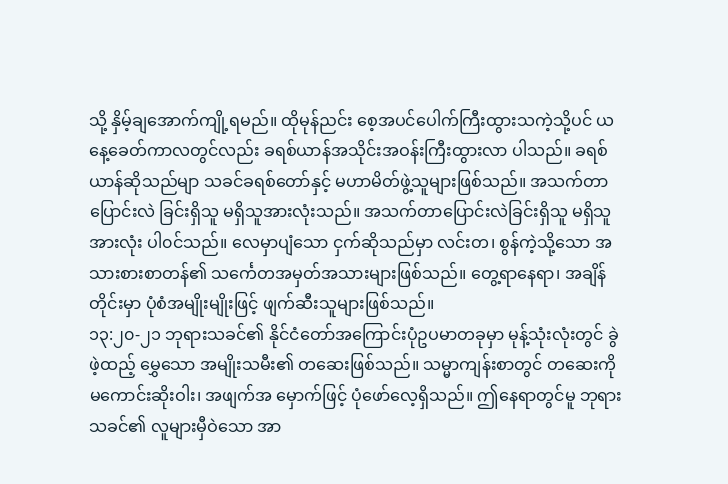သို့ နှိမ့်ချအောက်ကျို့ရမည်။ ထိုမုန်ညင်း စေ့အပင်ပေါက်ကြီးထွားသကဲ့သို့ပင် ယနေ့ခေတ်ကာလတွင်လည်း ခရစ်ယာန်အသိုင်းအဝန်းကြီးထွားလာ ပါသည်။ ခရစ်ယာန်ဆိုသည်မျာ သခင်ခရစ်တော်နှင့် မဟာမိတ်ဖွဲ့သူများဖြစ်သည်။ အသက်တာပြောင်းလဲ ခြင်းရှိသူ မရှိသူအားလုံးသည်။ အသက်တာပြောင်းလဲခြင်းရှိသူ မရှိသူအားလုံး ပါ၀င်သည်။ လေမှာပျံသော ငှက်ဆိုသည်မှာ လင်းတ၊ စွန်ကဲ့သို့သော အသားစားစာတန်၏ သင်္ကေတအမှတ်အသားများဖြစ်သည်။ တွေ့ရာနေရာ၊ အချိန်တိုင်းမှာ ပုံစံအမျိုးမျိုးဖြင့် ဖျက်ဆီးသူများဖြစ်သည်။
၁၃:၂၀-၂၁ ဘုရားသခင်၏ နိုင်ငံတော်အကြောင်းပုံဥပမာတခုမှာ မုန့်သုံးလုံးတွင် ခွဲဖဲ့ထည့် မွှေသော အမျိုးသမီး၏ တဆေးဖြစ်သည်။ သမ္မာကျန်းစာတွင် တဆေးကို မကောင်းဆိုးဝါး၊ အဖျက်အ မှောက်ဖြင့် ပုံဖော်လေ့ရှိသည်။ ဤနေရာတွင်မူ ဘုရားသခင်၏ လူများမှီဝဲသော အာ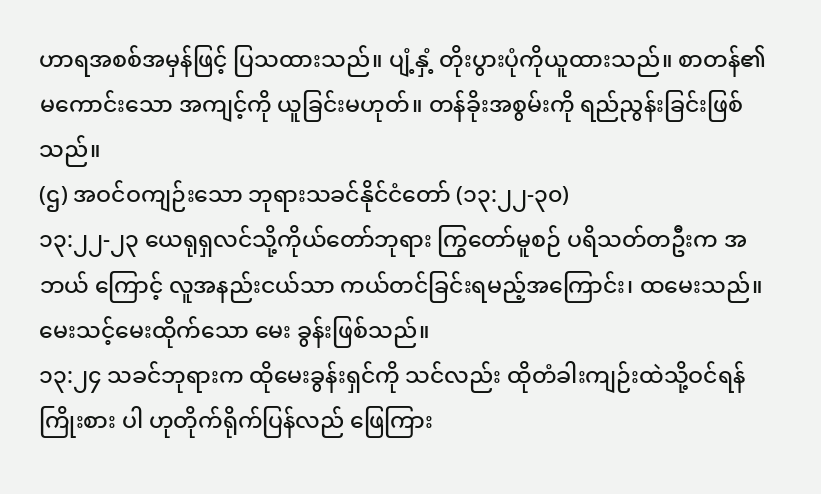ဟာရအစစ်အမှန်ဖြင့် ပြသထားသည်။ ပျံ့နှံ့ တိုးပွားပုံကိုယူထားသည်။ စာတန်၏ မကောင်းသော အကျင့်ကို ယူခြင်းမဟုတ်။ တန်ခိုးအစွမ်းကို ရည်ညွန်းခြင်းဖြစ်သည်။
(ဌ) အဝင်ဝကျဉ်းသော ဘုရားသခင်နိုင်ငံတော် (၁၃:၂၂-၃၀)
၁၃:၂၂-၂၃ ယေရုရှလင်သို့ကိုယ်တော်ဘုရား ကြွတော်မူစဉ် ပရိသတ်တဦးက အဘယ် ကြောင့် လူအနည်းငယ်သာ ကယ်တင်ခြင်းရမည့်အကြောင်း၊ ထမေးသည်။ မေးသင့်မေးထိုက်သော မေး ခွန်းဖြစ်သည်။
၁၃:၂၄ သခင်ဘုရားက ထိုမေးခွန်းရှင်ကို သင်လည်း ထိုတံခါးကျဉ်းထဲသို့ဝင်ရန်ကြိုးစား ပါ ဟုတိုက်ရိုက်ပြန်လည် ဖြေကြား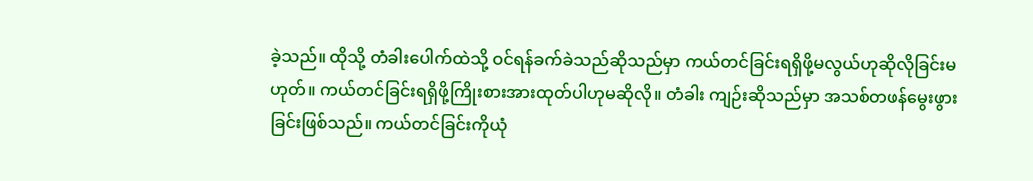ခဲ့သည်။ ထိုသို့ တံခါးပေါက်ထဲသို့ ဝင်ရန်ခက်ခဲသည်ဆိုသည်မှာ ကယ်တင်ခြင်းရရှိဖို့မလွယ်ဟုဆိုလိုခြင်းမဟုတ်။ ကယ်တင်ခြင်းရရှိဖို့ကြိုးစားအားထုတ်ပါဟုမဆိုလို။ တံခါး ကျဉ်းဆိုသည်မှာ အသစ်တဖန်မွေးဖွားခြင်းဖြစ်သည်။ ကယ်တင်ခြင်းကိုယုံ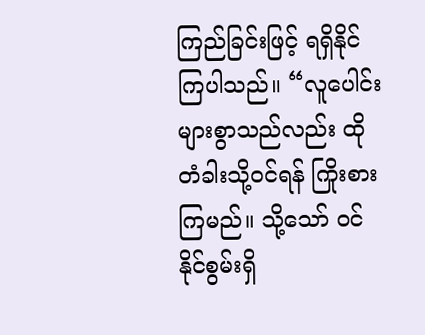ကြည်ခြင်းဖြင့် ရရှိနိုင်ကြပါသည်။ “လူပေါင်းများစွာသည်လည်း ထိုတံခါးသို့ဝင်ရန် ကြိုးစားကြမည်။ သို့သော် ဝင်နိုင်စွမ်းရှိ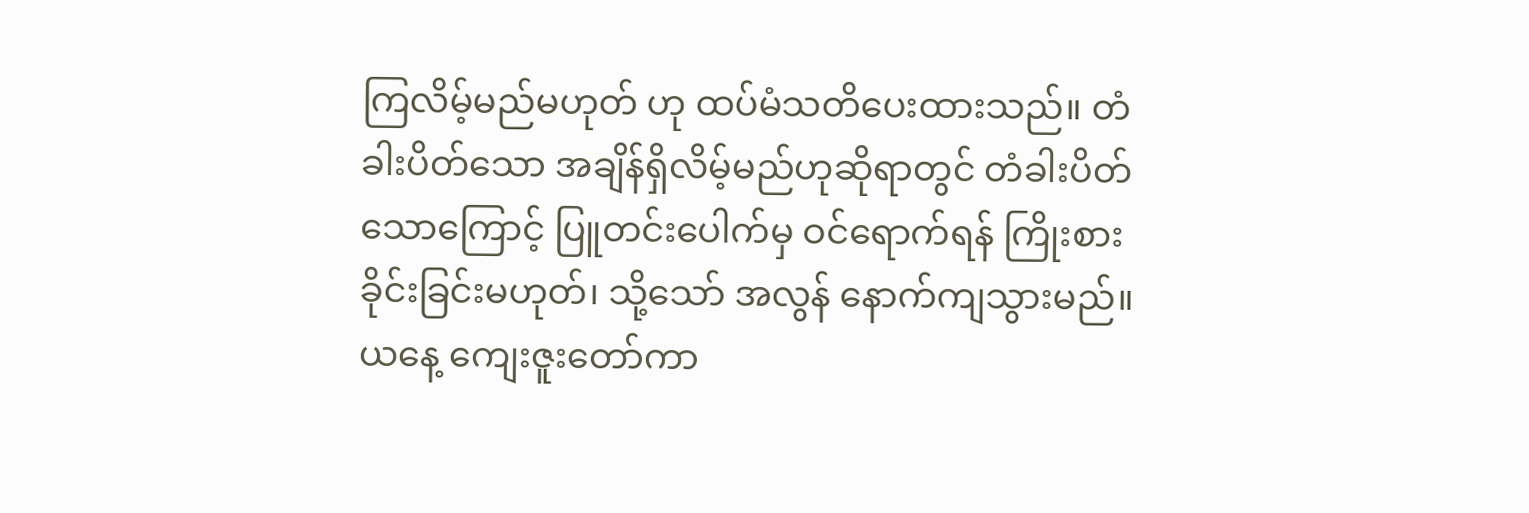ကြလိမ့်မည်မဟုတ် ဟု ထပ်မံသတိပေးထားသည်။ တံခါးပိတ်သော အချိန်ရှိလိမ့်မည်ဟုဆိုရာတွင် တံခါးပိတ်သောကြောင့် ပြူတင်းပေါက်မှ ဝင်ရောက်ရန် ကြိုးစားခိုင်းခြင်းမဟုတ်၊ သို့သော် အလွန် နောက်ကျသွားမည်။ ယနေ့ ကျေးဇူးတော်ကာ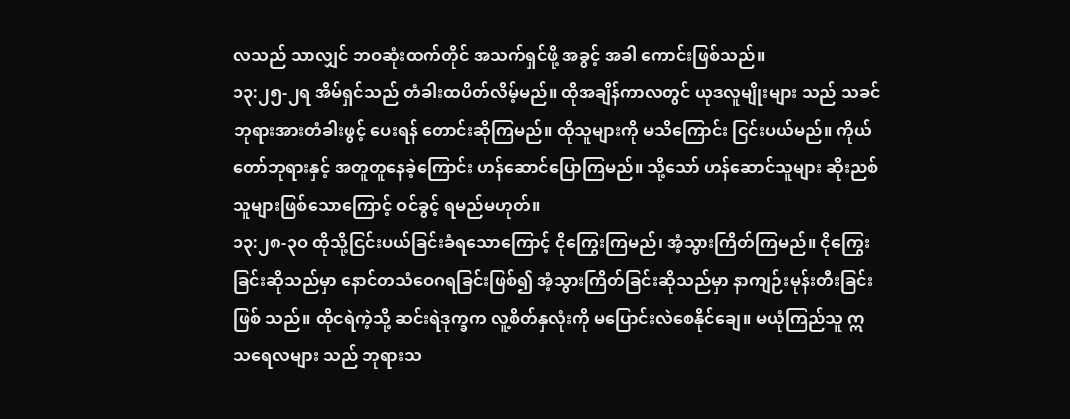လသည် သာလျှင် ဘဝဆုံးထက်တိုင် အသက်ရှင်ဖို့ အခွင့် အခါ ကောင်းဖြစ်သည်။
၁၃:၂၅-၂ရ အိမ်ရှင်သည် တံခါးထပိတ်လိမ့်မည်။ ထိုအချိန်ကာလတွင် ယုဒလူမျိုးများ သည် သခင်ဘုရားအားတံခါးဖွင့် ပေးရန် တောင်းဆိုကြမည်။ ထိုသူများကို မသိကြောင်း ငြင်းပယ်မည်။ ကိုယ်တော်ဘုရားနှင့် အတူတူနေခဲ့ကြောင်း ဟန်ဆောင်ပြောကြမည်။ သို့သော် ဟန်ဆောင်သူများ ဆိုးညစ်သူများဖြစ်သောကြောင့် ဝင်ခွင့် ရမည်မဟုတ်။
၁၃:၂၈-၃ဝ ထိုသို့ငြင်းပယ်ခြင်းခံရသောကြောင့် ငိုကြွေးကြမည်၊ အံ့သွားကြိတ်ကြမည်။ ငိုကြွေးခြင်းဆိုသည်မှာ နောင်တသံဝေဂရခြင်းဖြစ်၍ အံ့သွားကြိတ်ခြင်းဆိုသည်မှာ နာကျဉ်းမုန်းတီးခြင်းဖြစ် သည်။ ထိုငရဲကဲ့သို့ ဆင်းရဲဒုက္ခက လူ့စိတ်နှလုံးကို မပြောင်းလဲစေနိုင်ချေ။ မယုံကြည်သူ ဣသရေလများ သည် ဘုရားသ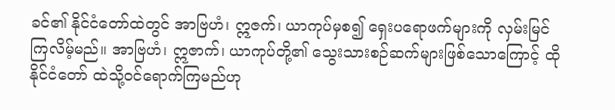ခင်၏ နိုင်ငံတော်ထဲတွင် အာဗြဟံ၊ ဣဇက်၊ ယာကုပ်မှစ၍ ရှေးပရောဖက်များကို လှမ်းမြင် ကြလိမ့်မည်။ အာဗြဟံ၊ ဣဇာက်၊ ယာကုပ်တို့၏ သွေးသားစဉ်ဆက်များဖြစ်သောကြောင့် ထိုနိုင်ငံတော် ထဲသို့ဝင်ရောက်ကြမည်ဟု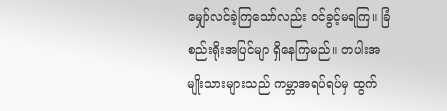မျှော်လင်ခဲ့ကြသော်လည်း ဝင်ခွင့်မရကြ။ ခြံစည်းရိုးအပြင်မျာ ရှိနေကြမည်။ တပါးအမျိုးသားများသည် ကမ္ဘာအရပ်ရပ်မှ ထွက်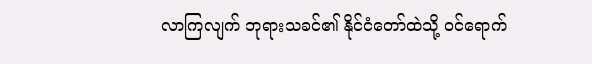လာကြလျက် ဘုရားသခင်၏ နိုင်ငံတော်ထဲသို့ ဝင်ရောက်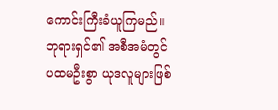ကောင်းကြီးခံယူကြမည်။ ဘုရားရှင်၏ အစီအမံတွင် ပထမဦးစွာ ယုဒလူများဖြစ်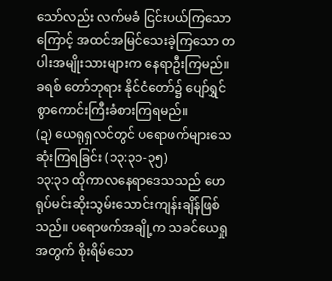သော်လည်း လက်မခံ ငြင်းပယ်ကြသောကြောင့် အထင်အမြင်သေးခဲ့ကြသော တပါးအမျိုးသားများက နေရာဦးကြမည်။ ခရစ် တော်ဘုရား နိုင်ငံတော်၌ ပျော်ရွှင်စွာကောင်းကြီးခံစားကြရမည်။
(ဍ) ယေရုရှလင်တွင် ပရောဖက်များသေဆုံးကြရခြင်း (၁၃:၃၁-၃၅)
၁၃:၃၁ ထိုကာလနေရာဒေသသည် ဟေရုပ်မင်းဆိုးသွမ်းသောင်းကျန်းချိန်ဖြစ်သည်။ ပရောဖက်အချို့က သခင်ယေရှုအတွက် စိုးရိမ်သော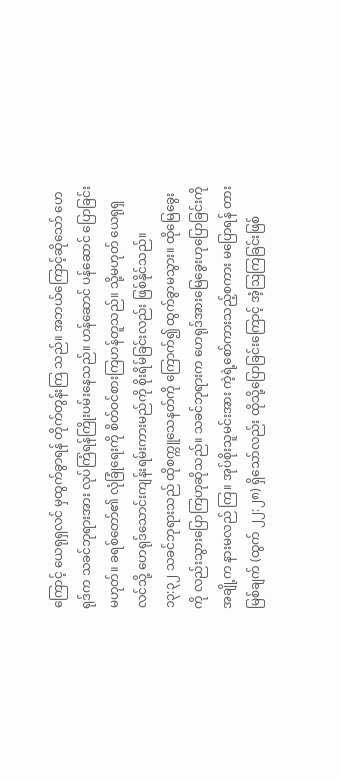ကြောင့် ယေရုရှလင် မှထွက်ခွာရန် တိုက်တွန်းကြ သည်။ အဘယ်ကြောင့်ဆိုသော် ဟေရုဒ်က သခင်ဘုရားအား လုပ်ကြံရန်ကြိုးပမ်းနေသည်။ ဟန်ဆောင် ပန်ဆောင် ပြောခြင်းမဟုတ်။ ခရစ်တော်၏ လုံခြုံရေးကို စိတ်ဝင်စားကြဟန်တူသည်။ သို့မဟုတ် ယေရုရှ လင်သို့ ဟေရုဒ်သောင်းကျန်းရမ်းကားမည်ကို စိုးရိမ်ခြင်းလည်း ဖြစ်နိုင်သည်။
၁၃:၃၂ သခင်ဘုရားသည် ထိုစက္ကူသေနတ်ကို ကြောက်၍ ထွက်ခွာမသွား။ ထိုမြေခွေးကို လည်းသွားပြောကြဟုဆိုသည်။ သခင်ဘုရားက ဟေရုဒ်အားမြေခွေးဟုပြောခြင်းကို အချို့က နားမလည် ကြ။ အုပ်စိုးသူမင်းအား ကဲ့ရဲ့စော်ကားသည့်စကား မပြောရန် တားမြစ်ချက် (ထွက် ၂၂:၂၈) ရှိသော်လည်း ထိုသို့ပြောခြင်းကြောင့် အံ့ဩကြခြင်းဖြစ်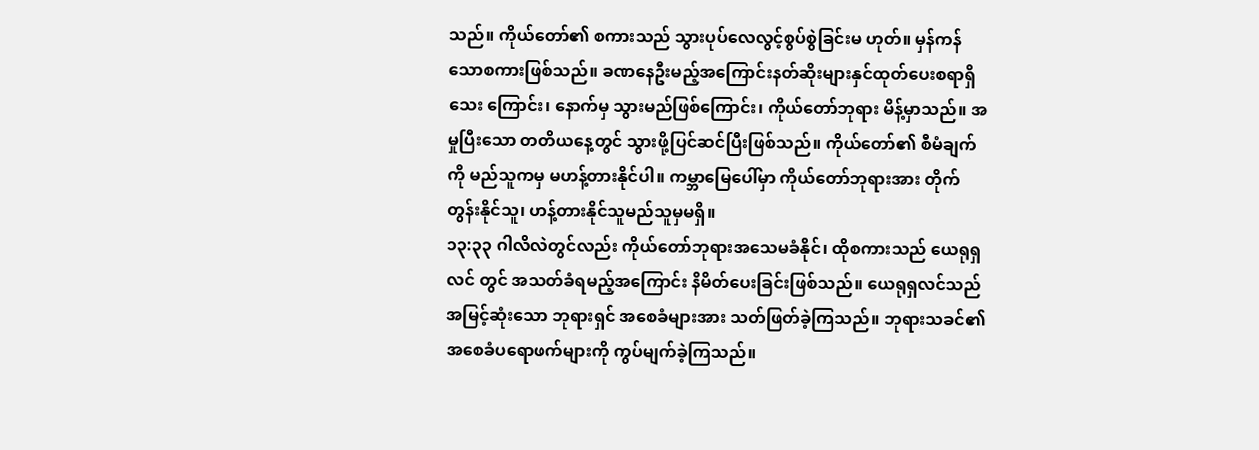သည်။ ကိုယ်တော်၏ စကားသည် သွားပုပ်လေလွင့်စွပ်စွဲခြင်းမ ဟုတ်။ မှန်ကန်သောစကားဖြစ်သည်။ ခဏနေဦးမည့်အကြောင်းနတ်ဆိုးများနှင်ထုတ်ပေးစရာရှိသေး ကြောင်း၊ နောက်မှ သွားမည်ဖြစ်ကြောင်း၊ ကိုယ်တော်ဘုရား မိန့်မှာသည်။ အမှုပြီးသော တတိယနေ့တွင် သွားဖို့ပြင်ဆင်ပြီးဖြစ်သည်။ ကိုယ်တော်၏ စီမံချက်ကို မည်သူကမှ မဟန့်တားနိုင်ပါ။ ကမ္ဘာမြေပေါ်မှာ ကိုယ်တော်ဘုရားအား တိုက်တွန်းနိုင်သူ၊ ဟန့်တားနိုင်သူမည်သူမှမရှိ။
၁၃:၃၃ ဂါလိလဲတွင်လည်း ကိုယ်တော်ဘုရားအသေမခံနိုင်၊ ထိုစကားသည် ယေရုရှလင် တွင် အသတ်ခံရမည့်အကြောင်း နိမိတ်ပေးခြင်းဖြစ်သည်။ ယေရုရှလင်သည် အမြင့်ဆုံးသော ဘုရားရှင် အစေခံများအား သတ်ဖြတ်ခဲ့ကြသည်။ ဘုရားသခင်၏ အစေခံပရောဖက်များကို ကွပ်မျက်ခဲ့ကြသည်။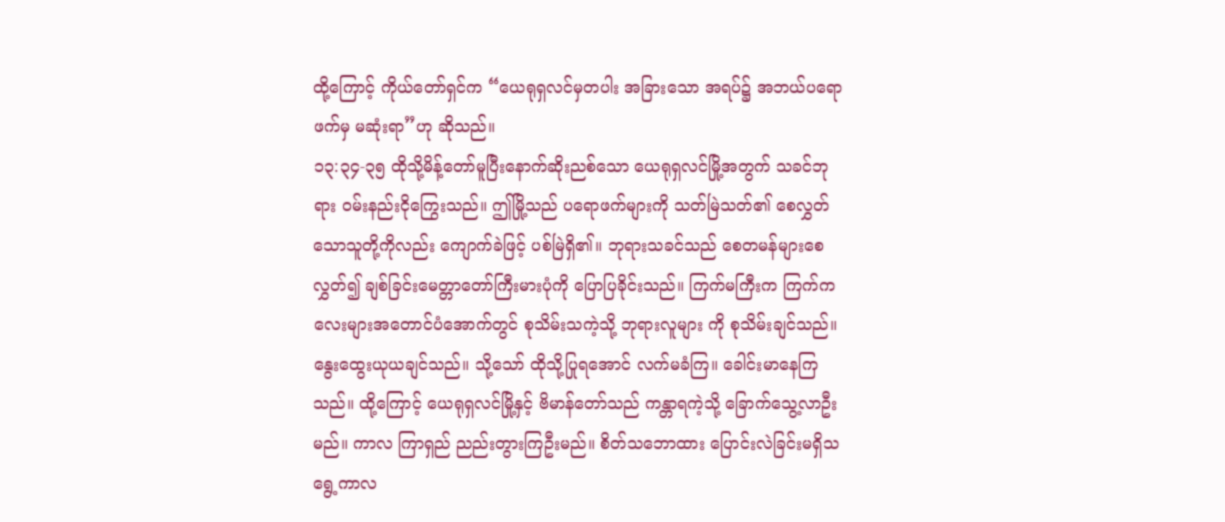ထို့ကြောင့် ကိုယ်တော်ရှင်က “ယေရုရှလင်မှတပါး အခြားသော အရပ်၌ အဘယ်ပရောဖက်မှ မဆုံးရာ”ဟု ဆိုသည်။
၁၃:၃၄-၃၅ ထိုသို့မိန့်တော်မူပြီးနောက်ဆိုးညစ်သော ယေရုရှလင်မြို့အတွက် သခင်ဘုရား ဝမ်းနည်းငိုကြွေးသည်။ ဤမြို့သည် ပရောဖက်များကို သတ်မြဲသတ်၏ စေလွှတ်သောသူတို့ကိုလည်း ကျောက်ခဲဖြင့် ပစ်မြဲရှိ၏။ ဘုရားသခင်သည် စေတမန်များစေလွှတ်၍ ချစ်ခြင်းမေတ္တာတော်ကြီးမားပုံကို ပြောပြခိုင်းသည်။ ကြက်မကြီးက ကြက်ကလေးများအတောင်ပံအောက်တွင် စုသိမ်းသကဲ့သို့ ဘုရားလူများ ကို စုသိမ်းချင်သည်။ နွေးထွေးယုယချင်သည်။ သို့သော် ထိုသို့ပြုရအောင် လက်မခံကြ။ ခေါင်းမာနေကြ သည်။ ထို့ကြောင့် ယေရုရှလင်မြို့နှင့် ဗိမာန်တော်သည် ကန္တာရကဲ့သို့ ခြောက်သွေ့လာဦးမည်။ ကာလ ကြာရှည် ညည်းတွားကြဦးမည်။ စိတ်သဘောထား ပြောင်းလဲခြင်းမရှိသရွေ့ကာလ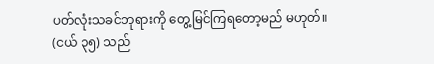ပတ်လုံးသခင်ဘုရားကို တွေ့မြင်ကြရတော့မည် မဟုတ်။ (ငယ် ၃၅) သည်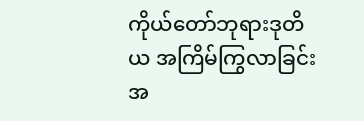ကိုယ်တော်ဘုရားဒုတိယ အကြိမ်ကြွလာခြင်းအ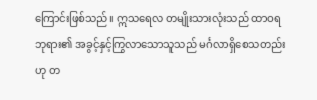ကြောင်းဖြစ်သည်။ ဣသရေလ တမျိုးသားလုံးသည် ထာဝရဘုရား၏ အခွင့်နှင့်ကြွလာသောသူသည် မင်္ဂလာရှိစေသတည်းဟု တ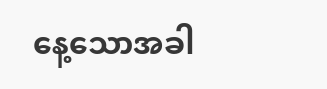နေ့သောအခါ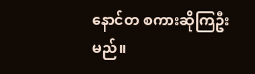နောင်တ စကားဆိုကြဦးမည်။